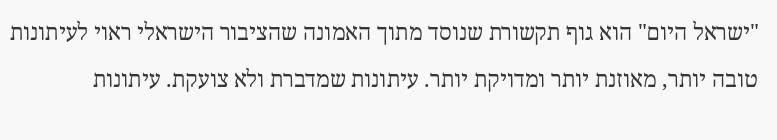"ישראל היום" הוא גוף תקשורת שנוסד מתוך האמונה שהציבור הישראלי ראוי לעיתונות טובה יותר, מאוזנת יותר ומדויקת יותר. עיתונות שמדברת ולא צועקת. עיתונות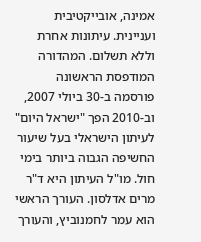אמינה, אובייקטיבית ועניינית. עיתונות אחרת וללא תשלום. המהדורה המודפסת הראשונה פורסמה ב-30 ביולי 2007, וב-2010 הפך "ישראל היום" לעיתון הישראלי בעל שיעור החשיפה הגבוה ביותר בימי חול. מו"ל העיתון היא ד"ר מרים אדלסון. העורך הראשי הוא עמר לחמנוביץ, והעורך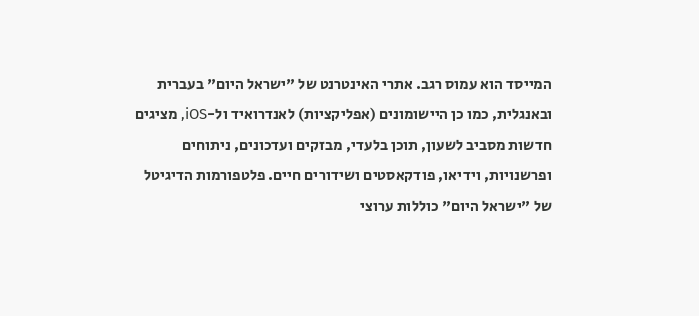המייסד הוא עמוס רגב. אתרי האינטרנט של "ישראל היום" בעברית ובאנגלית, כמו כן היישומונים (אפליקציות) לאנדרואיד ול-iOS, מציגים חדשות מסביב לשעון, תוכן בלעדי, מבזקים ועדכונים, ניתוחים ופרשנויות, וידיאו, פודקאסטים ושידורים חיים. פלטפורמות הדיגיטל של "ישראל היום" כוללות ערוצי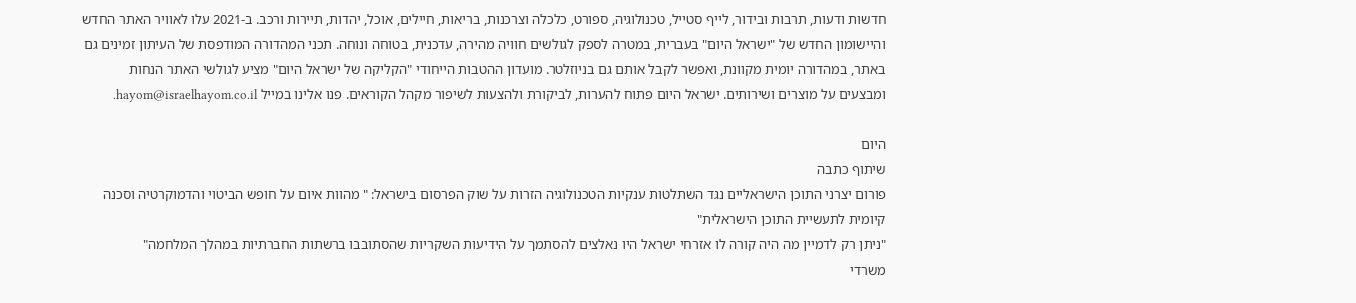חדשות ודעות, תרבות ובידור, לייף סטייל, טכנולוגיה, ספורט, כלכלה וצרכנות, בריאות, חיילים, אוכל, יהדות, תיירות ורכב. ב-2021 עלו לאוויר האתר החדש והיישומון החדש של "ישראל היום" בעברית, במטרה לספק לגולשים חוויה מהירה, עדכנית, בטוחה ונוחה. תכני המהדורה המודפסת של העיתון זמינים גם באתר, במהדורה יומית מקוונת, ואפשר לקבל אותם גם בניוזלטר. מועדון ההטבות הייחודי "הקליקה של ישראל היום" מציע לגולשי האתר הנחות ומבצעים על מוצרים ושירותים. ישראל היום פתוח להערות, לביקורת ולהצעות לשיפור מקהל הקוראים. פנו אלינו במייל hayom@israelhayom.co.il.

היום
שיתוף כתבה
פורום יצרני התוכן הישראליים נגד השתלטות ענקיות הטכנולוגיה הזרות על שוק הפרסום בישראל: " מהוות איום על חופש הביטוי והדמוקרטיה וסכנה קיומית לתעשיית התוכן הישראלית"
"ניתן רק לדמיין מה היה קורה לו אזרחי ישראל היו נאלצים להסתמך על הידיעות השקריות שהסתובבו ברשתות החברתיות במהלך המלחמה"
משרדי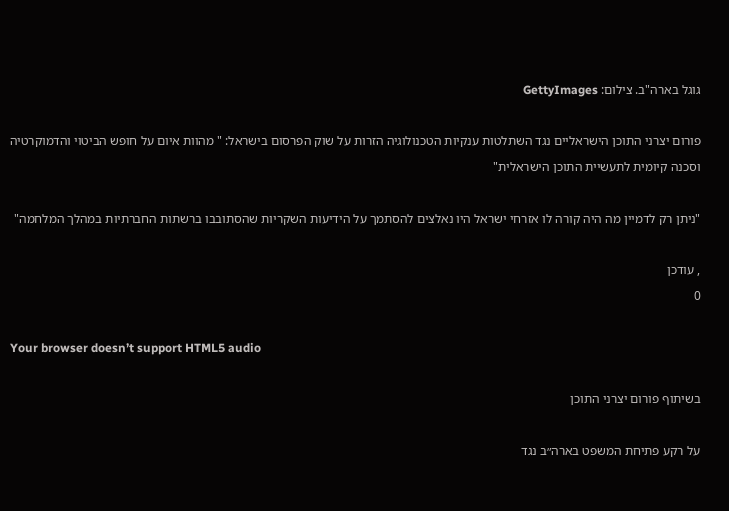גוגל בארה"ב. צילום: GettyImages

פורום יצרני התוכן הישראליים נגד השתלטות ענקיות הטכנולוגיה הזרות על שוק הפרסום בישראל: " מהוות איום על חופש הביטוי והדמוקרטיה וסכנה קיומית לתעשיית התוכן הישראלית"

"ניתן רק לדמיין מה היה קורה לו אזרחי ישראל היו נאלצים להסתמך על הידיעות השקריות שהסתובבו ברשתות החברתיות במהלך המלחמה"

, עודכן
0

Your browser doesn’t support HTML5 audio

בשיתוף פורום יצרני התוכן

על רקע פתיחת המשפט בארה״ב נגד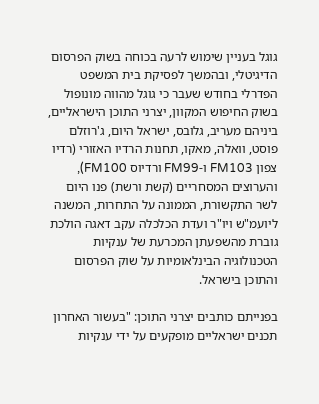גוגל בעניין שימוש לרעה בכוחה בשוק הפרסום הדיגיטלי, ובהמשך לפסיקת בית המשפט הפדרלי בחודש שעבר כי גוגל מהווה מונופול בשוק החיפוש המקוון, יצרני התוכן הישראליים, ביניהם מעריב, גלובס, ישראל היום, ג'רוזלם פוסט, וואלה, מאקו, תחנות הרדיו האזורי (רדיו צפון FM103 ו-FM99 ורדיוס FM100), והערוצים המסחריים (קשת ורשת) פנו היום לשר התקשורת, הממונה על התחרות, המשנה ליועמ"ש ויו"ר ועדת הכלכלה עקב דאגה הולכת גוברת מהשפעתן המכרעת של ענקיות הטכנולוגיה הבינלאומיות על שוק הפרסום והתוכן בישראל.

בפנייתם כותבים יצרני התוכן: "בעשור האחרון תכנים ישראליים מופקעים על ידי ענקיות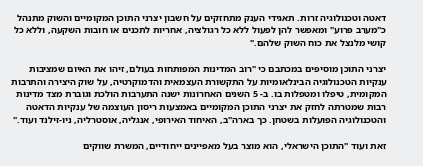דאטה וטכנולוגיה זרות. תאגידי הענק מתחזקים על חשבון יצרני התוכן המקומיים והשוק מתנהל כ"מערב פרוע" ומאפשר להן לפעול ללא כל רגולציה, אחריות לתכנים או חובות השקעה, וללא כל קושי מלנצל את כוח השוק שלהם."

יצרני התוכן מוסיפים במכתבם כי "רוב המדינות המפותחות בעולם, זיהו את האיום שמציבות ענקיות הטכנולוגיה הבינלאומיות על התקשורת העצמאית והדמוקרטיה, על שוק היצירה והתרבות המקומית, טיפלו ומטפלות בו. ב- 5 השנים האחרונות ישנה התערבות הולכת וגוברת מצד מדינות רבות שמטרתה לחזק את יצרני התוכן המקומיים באמצעות ריסון העוצמה של ענקיות הדאטה והטכנולוגיה הפועלות בשטחן. כך בארה"ב, האיחוד האירופי, אנגליה, אוסטרליה, ניו-זילנד ועוד."

זאת ועוד "התוכן הישראלי, הוא מוצר בעל מאפיינים ייחודיים, המשרת שווקים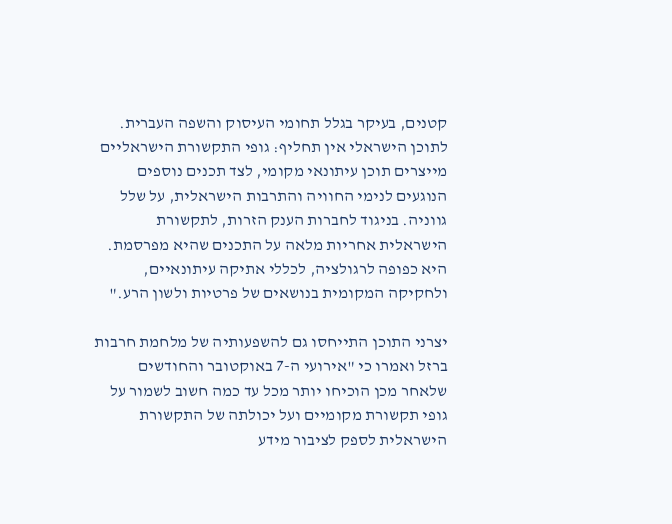קטנים, בעיקר בגלל תחומי העיסוק והשפה העברית. לתוכן הישראלי אין תחליף: גופי התקשורת הישראליים מייצרים תוכן עיתונאי מקומי, לצד תכנים נוספים הנוגעים לנימי החוויה והתרבות הישראלית, על שלל גווניה. בניגוד לחברות הענק הזרות, לתקשורת הישראלית אחריות מלאה על התכנים שהיא מפרסמת. היא כפופה לרגולציה, לכללי אתיקה עיתונאיים, ולחקיקה המקומית בנושאים של פרטיות ולשון הרע."

יצרני התוכן התייחסו גם להשפעותיה של מלחמת חרבות ברזל ואמרו כי "אירועי ה-7 באוקטובר והחודשים שלאחר מכן הוכיחו יותר מכל עד כמה חשוב לשמור על גופי תקשורת מקומיים ועל יכולתה של התקשורת הישראלית לספק לציבור מידע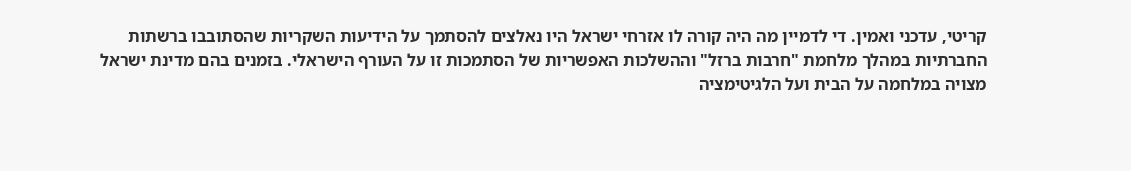קריטי, עדכני ואמין. די לדמיין מה היה קורה לו אזרחי ישראל היו נאלצים להסתמך על הידיעות השקריות שהסתובבו ברשתות החברתיות במהלך מלחמת "חרבות ברזל" וההשלכות האפשריות של הסתמכות זו על העורף הישראלי. בזמנים בהם מדינת ישראל מצויה במלחמה על הבית ועל הלגיטימציה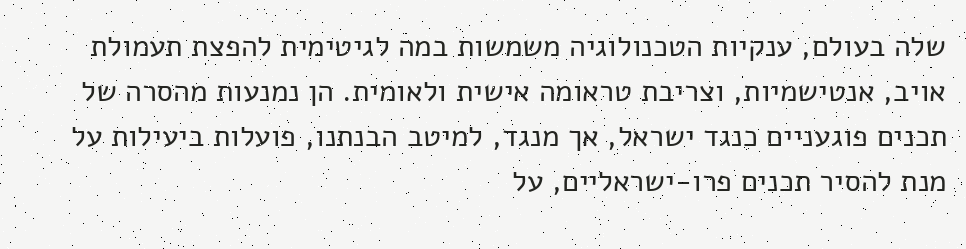שלה בעולם, ענקיות הטכנולוגיה משמשות במה לגיטימית להפצת תעמולת אויב, אנטישמיות, וצריבת טראומה אישית ולאומית. הן נמנעות מהסרה של תכנים פוגעניים כנגד ישראל, אך מנגד, למיטב הבנתנו, פועלות ביעילות על מנת להסיר תכנים פרו-ישראליים, על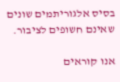בסיס אלגוריתמים שונים שאינם חשופים לציבור.

אנו קוראים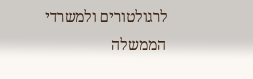לרגולטורים ולמשרדי הממשלה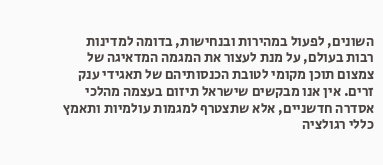השונים, לפעול במהירות ובנחישות, בדומה למדינות רבות בעולם, על מנת לעצור את המגמה המדאיגה של צמצום תוכן מקומי לטובת הכנסותיהם של תאגידי ענק זרים. אין אנו מבקשים שישראל תיזום בעצמה מהלכי אסדרה חדשניים, אלא שתצטרף למגמות עולמיות ותאמץ כללי רגולציה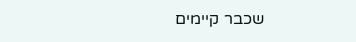שכבר קיימים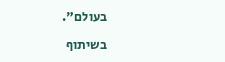בעולם".

בשיתוף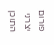פורום יצרני התוכן